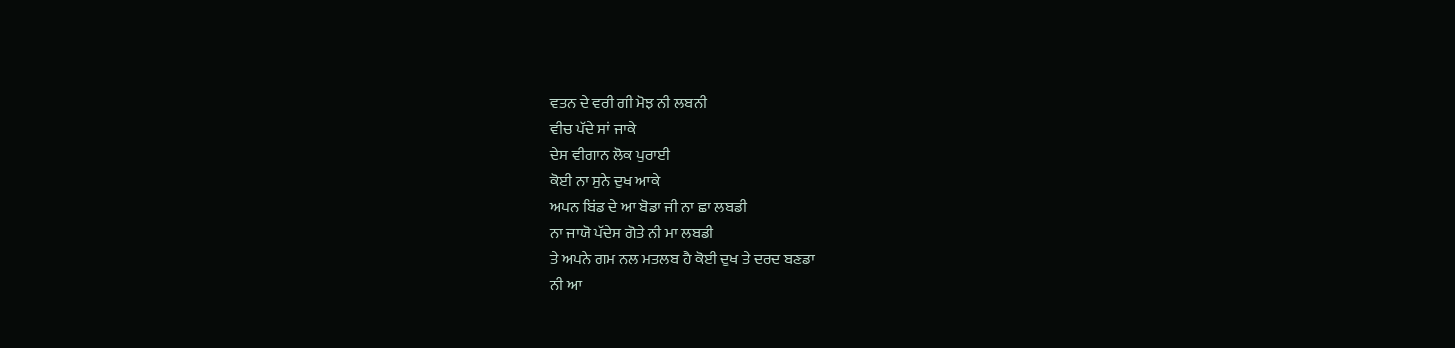ਵਤਨ ਦੇ ਵਰੀ ਗੀ ਮੋਝ ਨੀ ਲਬਨੀ
ਵੀਚ ਪੱਦੇ ਸਾਂ ਜਾਕੇ
ਦੇਸ ਵੀਗਾਨ ਲੋਕ ਪੁਰਾਈ
ਕੋਈ ਨਾ ਸੁਨੇ ਦੁਖ ਆਕੇ
ਅਪਨ ਬਿਂਡ ਦੇ ਆ ਬੋਡਾ ਜੀ ਨਾ ਛਾ ਲਬਡੀ
ਨਾ ਜਾਯੋ ਪੱਦੇਸ ਗੋਤੇ ਨੀ ਮਾ ਲਬਡੀ
ਤੇ ਅਪਨੇ ਗਮ ਨਲ ਮਤਲਬ ਹੈ ਕੋਈ ਦੁਖ ਤੇ ਦਰਦ ਬਣਡਾ
ਨੀ ਆ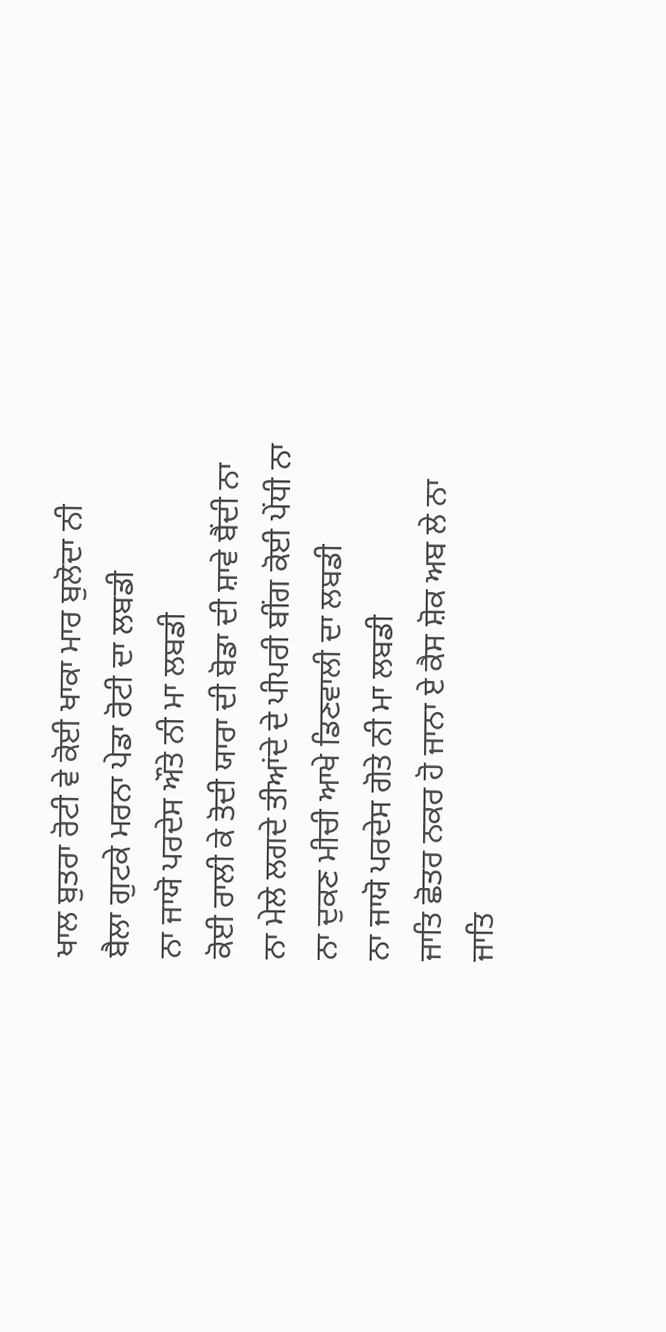ਖਾਲ ਬੁਤਰਾ ਰੋਟੀ ਵੇ ਕੋਈ ਖਾਕਾ ਮਾਰ ਬੁਲੋਦਾ ਨੀ
ਬੈਲਾ ਗੁਟਕੇ ਮਰਨਾ ਪੇਡਾ ਰੋਟੀ ਦਾ ਲਬਡੀ
ਨਾ ਜਾਯੋ ਪਰਦੇਸ ਔਤੇ ਨੀ ਮਾ ਲਬਡੀ
ਕੋਈ ਰਾਲੀ ਕੇ ਤੋਦੀ ਯਾਰਾ ਦੀ ਬੋਡਾ ਦੀ ਸ਼ਾਵੇ ਬੈਂਦੀ ਨਾ
ਨਾ ਮੇਲੇ ਲਗਦੇ ਤੀਆਂਦੇ ਦੇ ਪੀਪਰੀ ਬੀਂਗ ਕੋਈ ਪੇਂਧੀ ਨਾ
ਨਾ ਦੁਕਣ ਮੀਚੀ ਆਖੇ ਡਿਣਵਾਲੀ ਦਾ ਲਬਡੀ
ਨਾ ਜਾਯੋ ਪਰਦੇਸ ਗੋਤੇ ਨੀ ਮਾ ਲਬਡੀ
ਜਾਤਿ ਛੋਤਰ ਨਕਰ ਹੋ ਜਾਨਾ ਏ ਕੈਸ ਸ਼ੋਕ ਅਬ ਲੇ ਨਾ
ਜਾਤਿ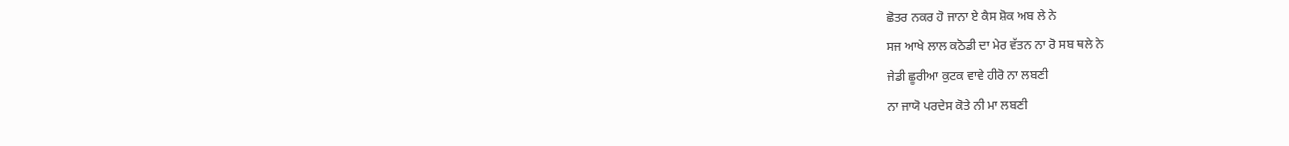ਛੋਤਰ ਨਕਰ ਹੋ ਜਾਨਾ ਏ ਕੈਸ ਸ਼ੋਕ ਅਬ ਲੇ ਨੇ
ਸਜ ਆਖੇ ਲਾਲ ਕਠੋਡੀ ਦਾ ਮੇਰ ਵੱਤਨ ਨਾ ਰੋ ਸਬ ਥਲੇ ਨੇ
ਜੇਡੀ ਛੂਰੀਆ ਕੁਟਕ ਵਾਵੇ ਹੀਰੋ ਨਾ ਲਬਣੀ
ਨਾ ਜਾਯੋ ਪਰਦੇਸ ਕੋਤੇ ਨੀ ਮਾ ਲਬਣੀ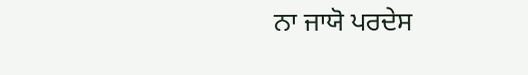ਨਾ ਜਾਯੋ ਪਰਦੇਸ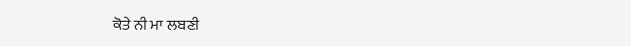ਕੋਤੇ ਨੀ ਮਾ ਲਬਣੀ